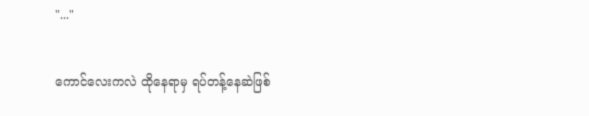"..."

ကောင်လေးကလဲ ထိုနေရာမှ ရပ်တန့်နေဆဲဖြစ်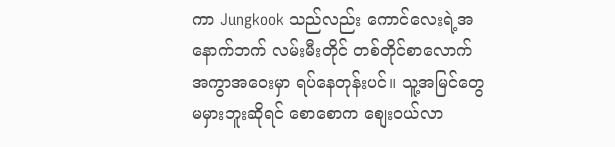ကာ Jungkook သည်လည်း ကောင်လေးရဲ့အ
နောက်ဘက် လမ်းမီးတိုင် တစ်တိုင်စာလောက်
အကွာအဝေးမှာ ရပ်နေတုန်းပင်။ သူ့အမြင်တွေ
မမှားဘူးဆိုရင် စောစောက စျေးဝယ်လာ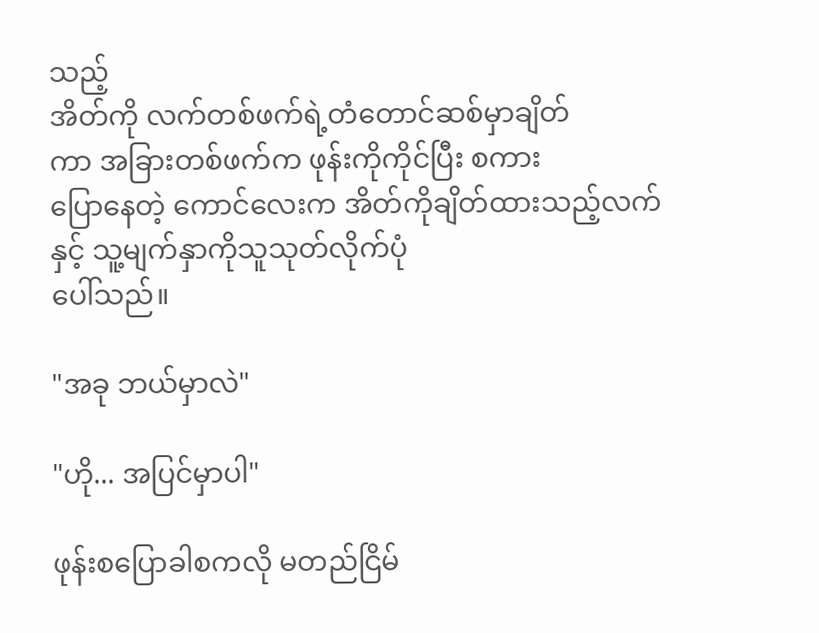သည့်
အိတ်ကို လက်တစ်ဖက်ရဲ့တံတောင်ဆစ်မှာချိတ်
ကာ အခြားတစ်ဖက်က ဖုန်းကိုကိုင်ပြီး စကား
ပြောနေတဲ့ ကောင်လေးက အိတ်ကိုချိတ်ထားသည့်လက်နှင့် သူ့မျက်နှာကိုသူသုတ်လိုက်ပုံ
ပေါ်သည်။

"အခု ဘယ်မှာလဲ"

"ဟို... အပြင်မှာပါ"

ဖုန်းစပြောခါစကလို မတည်ငြိမ်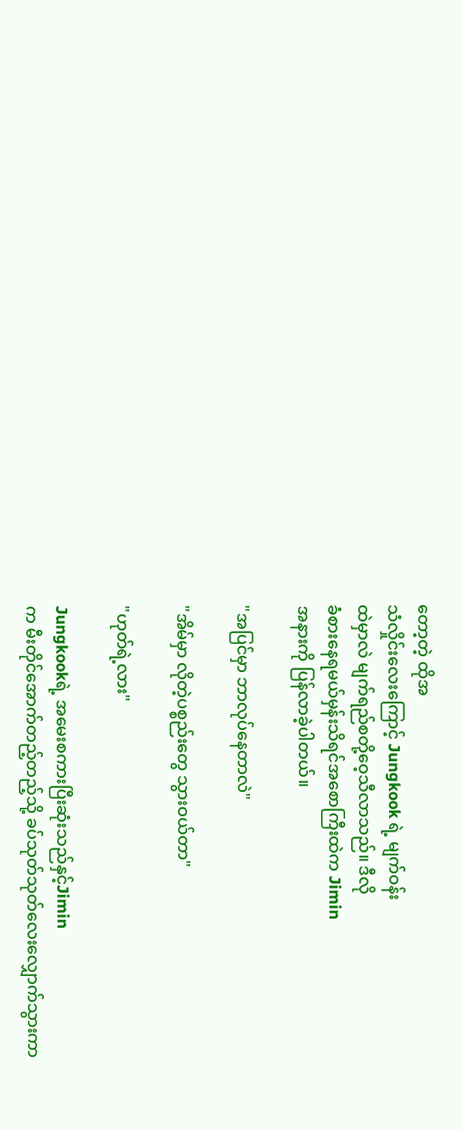တော့တဲ့ ထိုအ
သံလှိုင်းလေးကြောင့် Jungkook ရဲ့ မျက်ဝန်း
ထဲမှာလဲ မျက်ရည်စတို့ဝေ့သီလာသည်။ ဒီလို
ခံစားနေရမယ်မှန်းသိရင်အစောကြီးထဲက Jimin
အနားကို ပြန်လာခဲ့ပါတယ်။

"အပြင်မှာ ဘာလုပ်နေတာလဲ"

"အိမ်မှာ လိုတဲ့ပစ္စည်းတွေ သွားဝယ်တာ"

"ဟုတ်ရဲ့လား"

Jungkookရဲ့ အမေးစကားပြီးဆုံးသည်နှင့်Jimin
က မီးတိုင်အောက်တည့်တည့်သို့ ခပ်သုတ်သုတ်လေးလျှောက်သွားကာ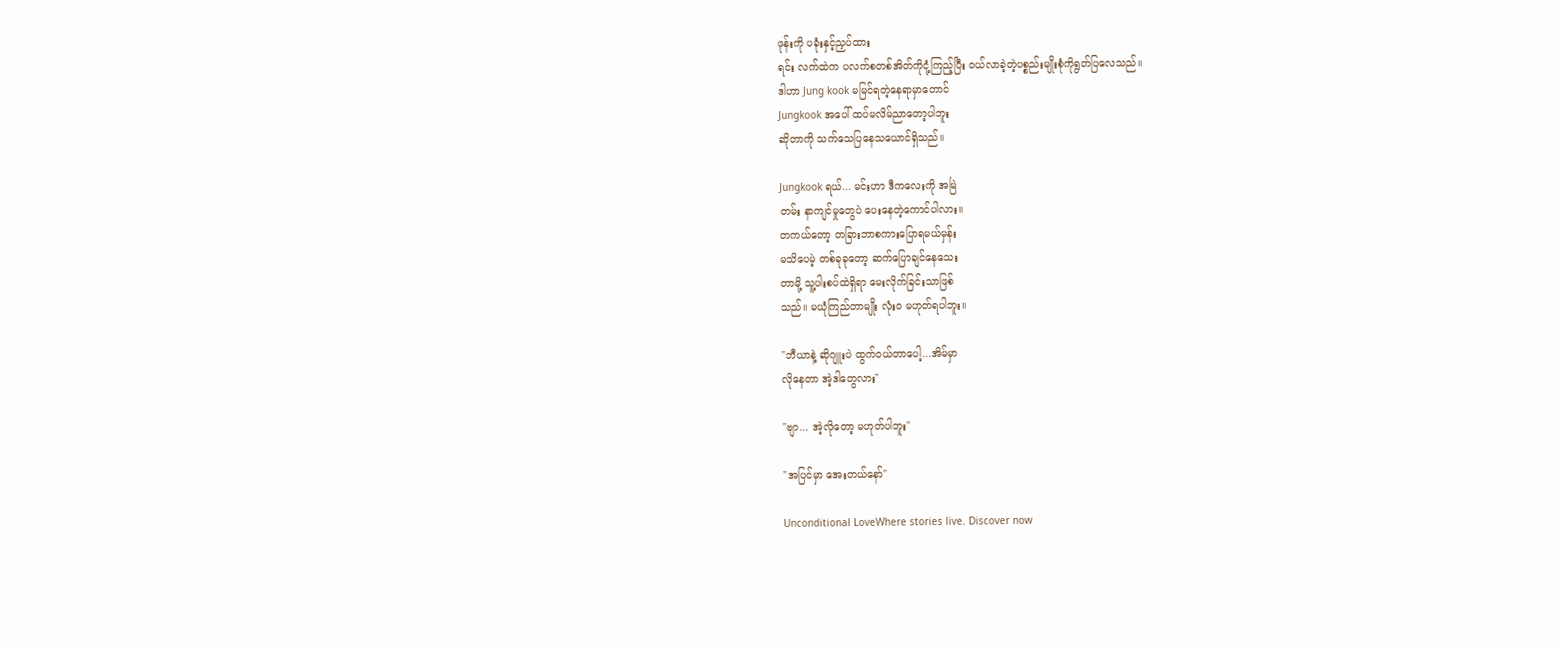ဖုန်းကို ပခုံးနှင့်ညှပ်ထား
ရင်း လက်ထဲက ပလက်စတစ်အိတ်ကိုငုံ့ကြည့်ပြီး ဝယ်လာခဲ့တဲ့ပစ္စည်းမျိုးစုံကိုရွတ်ပြလေသည်။
ဒါဟာ Jung kook မမြင်ရတဲ့နေရာမှာတောင်
Jungkook အပေါ် ထပ်မလိမ်ညာတော့ပါဘူး
ဆိုတာကို သက်သေပြနေသယောင်ရှိသည်။

Jungkook ရယ်... မင်းဟာ ဒီကလေးကို အမြဲ
တမ်း နာကျင်မှုတွေပဲ ပေးနေတဲ့ကောင်ပါလား။
တကယ်တော့ တခြားဘာစကားပြောရမယ်မှန်း
မသိပေမဲ့ တစ်ခုခုတော့ ဆက်ပြောချင်နေသေး
တာမို့ သူ့ပါးစပ်ထဲရှိရာ မေးလိုက်ခြင်းသာဖြစ်
သည်။ မယုံကြည်တာမျိုး လုံးဝ မဟုတ်ရပါဘူး။

"ဘီယာနဲ့ ဆိုဂျူးပဲ ထွက်ဝယ်တာပေါ့...အိမ်မှာ
လိုနေတာ အဲ့ဒါတွေလား"

"ဗျာ... အဲ့လိုတော့ မဟုတ်ပါဘူး"

"အပြင်မှာ အေးတယ်နော်"

Unconditional LoveWhere stories live. Discover now